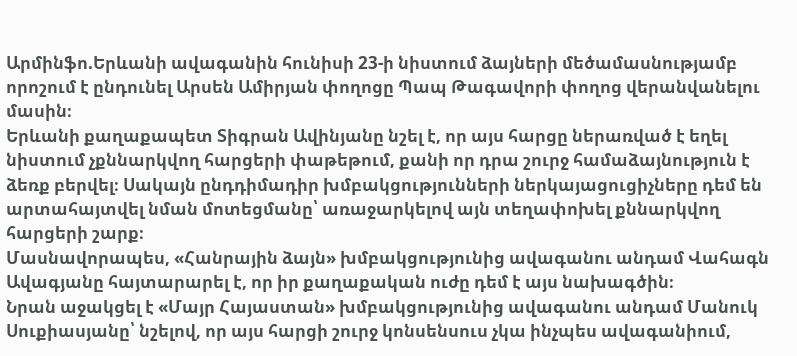Արմինֆո.Երևանի ավագանին հունիսի 23-ի նիստում ձայների մեծամասնությամբ որոշում է ընդունել Արսեն Ամիրյան փողոցը Պապ Թագավորի փողոց վերանվանելու մասին։
Երևանի քաղաքապետ Տիգրան Ավինյանը նշել է, որ այս հարցը ներառված է եղել նիստում չքննարկվող հարցերի փաթեթում, քանի որ դրա շուրջ համաձայնություն է ձեռք բերվել։ Սակայն ընդդիմադիր խմբակցությունների ներկայացուցիչները դեմ են արտահայտվել նման մոտեցմանը՝ առաջարկելով այն տեղափոխել քննարկվող հարցերի շարք։
Մասնավորապես, «Հանրային ձայն» խմբակցությունից ավագանու անդամ Վահագն Ավագյանը հայտարարել է, որ իր քաղաքական ուժը դեմ է այս նախագծին։
Նրան աջակցել է «Մայր Հայաստան» խմբակցությունից ավագանու անդամ Մանուկ Սուքիասյանը՝ նշելով, որ այս հարցի շուրջ կոնսենսուս չկա ինչպես ավագանիում,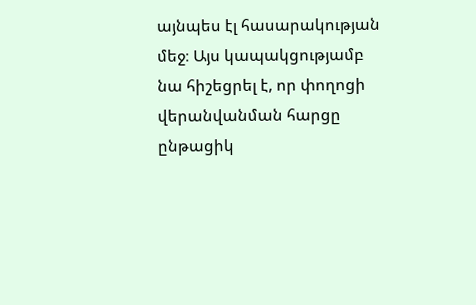այնպես էլ հասարակության մեջ։ Այս կապակցությամբ նա հիշեցրել է, որ փողոցի վերանվանման հարցը ընթացիկ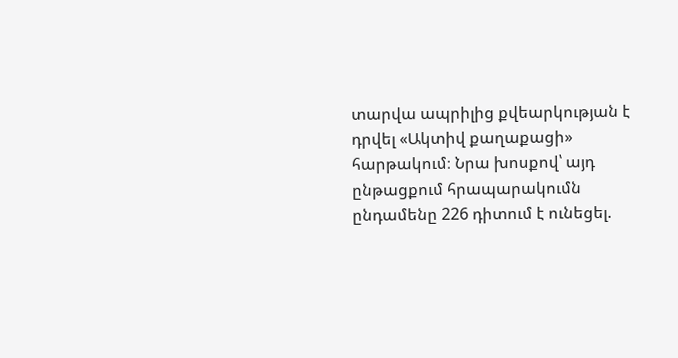տարվա ապրիլից քվեարկության է դրվել «Ակտիվ քաղաքացի» հարթակում։ Նրա խոսքով՝ այդ ընթացքում հրապարակումն ընդամենը 226 դիտում է ունեցել.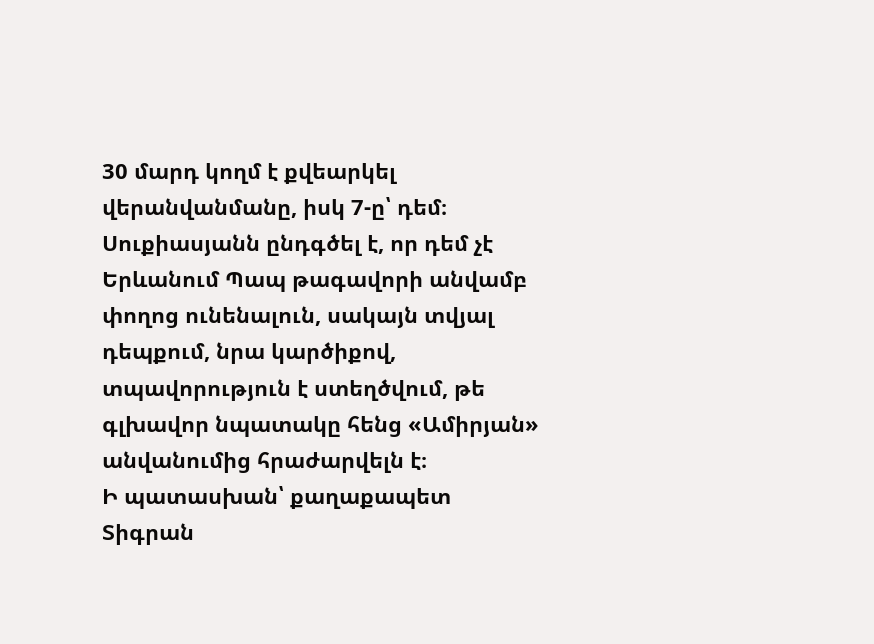30 մարդ կողմ է քվեարկել վերանվանմանը, իսկ 7-ը՝ դեմ։
Սուքիասյանն ընդգծել է, որ դեմ չէ Երևանում Պապ թագավորի անվամբ փողոց ունենալուն, սակայն տվյալ դեպքում, նրա կարծիքով, տպավորություն է ստեղծվում, թե գլխավոր նպատակը հենց «Ամիրյան» անվանումից հրաժարվելն է։
Ի պատասխան՝ քաղաքապետ Տիգրան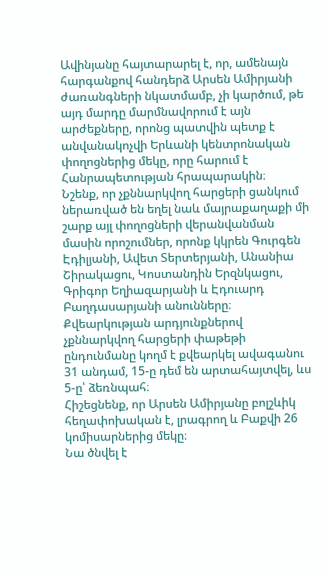Ավինյանը հայտարարել է, որ, ամենայն հարգանքով հանդերձ Արսեն Ամիրյանի ժառանգների նկատմամբ, չի կարծում, թե այդ մարդը մարմնավորում է այն արժեքները, որոնց պատվին պետք է անվանակոչվի Երևանի կենտրոնական փողոցներից մեկը, որը հարում է Հանրապետության հրապարակին։
Նշենք, որ չքննարկվող հարցերի ցանկում ներառված են եղել նաև մայրաքաղաքի մի շարք այլ փողոցների վերանվանման մասին որոշումներ, որոնք կկրեն Գուրգեն Էդիլյանի, Ավետ Տերտերյանի, Անանիա Շիրակացու, Կոստանդին Երզնկացու, Գրիգոր Եղիազարյանի և Էդուարդ Բաղդասարյանի անունները։
Քվեարկության արդյունքներով չքննարկվող հարցերի փաթեթի ընդունմանը կողմ է քվեարկել ավագանու 31 անդամ, 15-ը դեմ են արտահայտվել, ևս 5-ը՝ ձեռնպահ։
Հիշեցնենք, որ Արսեն Ամիրյանը բոլշևիկ հեղափոխական է, լրագրող և Բաքվի 26 կոմիսարներից մեկը։
Նա ծնվել է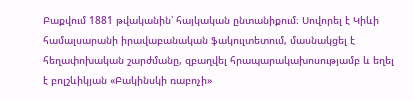Բաքվում 1881 թվականին՝ հայկական ընտանիքում։ Սովորել է Կիևի համալսարանի իրավաբանական ֆակուլտետում, մասնակցել է հեղափոխական շարժմանը, զբաղվել հրապարակախոսությամբ և եղել է բոլշևիկյան «Բակինսկի ռաբոչի»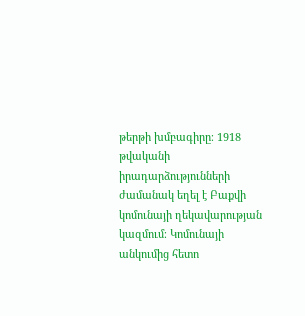թերթի խմբագիրը։ 1918 թվականի իրադարձությունների ժամանակ եղել է Բաքվի կոմունայի ղեկավարության կազմում։ Կոմունայի անկումից հետո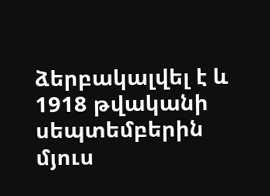ձերբակալվել է և 1918 թվականի սեպտեմբերին մյուս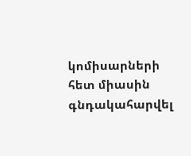կոմիսարների հետ միասին գնդակահարվել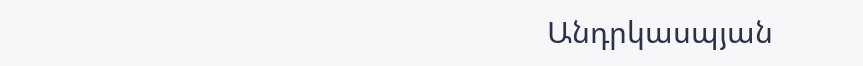Անդրկասպյան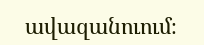ավազանուում։